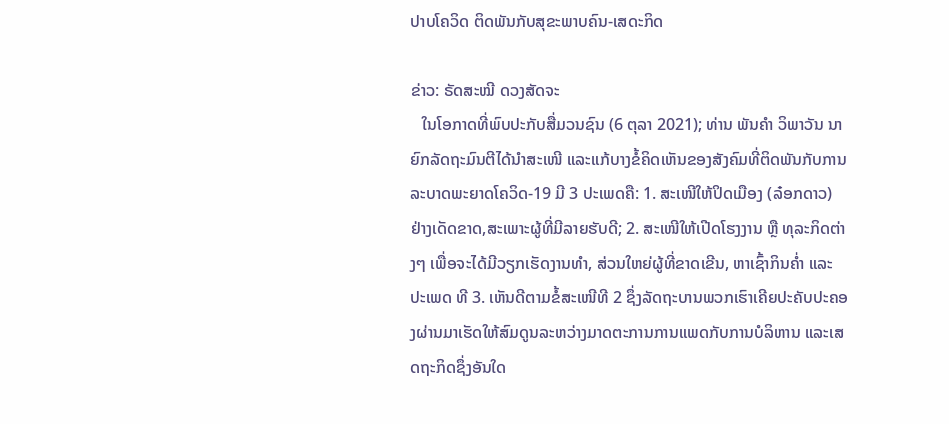ປາບໂຄວິດ ຕິດພັນກັບສຸຂະພາບຄົນ-ເສດະກິດ

ຂ່າວ: ຣັດສະໝີ ດວງສັດຈະ
   ໃນໂອກາດທີ່ພົບປະກັບສື່ມວນຊົນ (6 ຕຸລາ 2021); ທ່ານ ພັນຄໍາ ວິພາວັນ ນາຍົກລັດຖະມົນຕີໄດ້ນໍາສະເໜີ ແລະແກ້ບາງຂໍ້ຄິດເຫັນຂອງສັງຄົມທີ່ຕິດພັນກັບການລະບາດພະຍາດໂຄວິດ-19 ມີ 3 ປະເພດຄື: 1. ສະເໜີໃຫ້ປິດເມືອງ (ລ໋ອກດາວ) ຢ່າງເດັດຂາດ,ສະເພາະຜູ້ທີ່ມີລາຍຮັບດີ; 2. ສະເໜີໃຫ້ເປີດໂຮງງານ ຫຼື ທຸລະກິດຕ່າງໆ ເພື່ອຈະໄດ້ມີວຽກເຮັດງານທໍາ, ສ່ວນໃຫຍ່ຜູ້ທີ່ຂາດເຂີນ, ຫາເຊົ້າກິນຄໍ່າ ແລະປະເພດ ທີ 3. ເຫັນດີຕາມຂໍ້ສະເໜີທີ 2 ຊຶ່ງລັດຖະບານພວກເຮົາເຄີຍປະຄັບປະຄອງຜ່ານມາເຮັດໃຫ້ສົມດູນລະຫວ່າງມາດຕະການການແພດກັບການບໍລິຫານ ແລະເສດຖະກິດຊຶ່ງອັນໃດ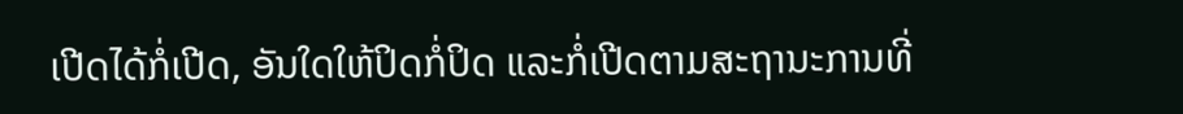ເປີດໄດ້ກໍ່ເປີດ, ອັນໃດໃຫ້ປິດກໍ່ປິດ ແລະກໍ່ເປີດຕາມສະຖານະການທີ່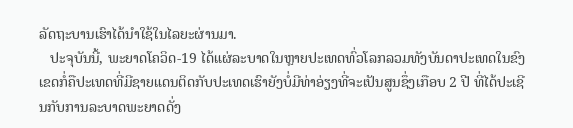ລັດຖະບານເຮົາໄດ້ນໍາໃຊ້ໃນໄລຍະຜ່ານມາ.
   ປະຈຸບັນນີ້, ພະຍາດໂຄວິດ-19 ໄດ້ແຜ່ລະບາດໃນຫຼາຍປະເທດທົ່ວໂລກລວມທັງບັນດາປະເທດໃນຂົງເຂດກໍ່ຄືປະເທດທີ່ມີຊາຍແດນຕິດກັບປະເທດເຮົາຍັງບໍ່ມີທ່າອ່ຽງທີ່ຈະເປັນສູນຊຶ່ງເກືອບ 2 ປີ ທີ່ໄດ້ປະເຊີນກັບການລະບາດພະຍາດດັ່ງ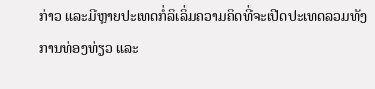ກ່າວ ແລະມີຫຼາຍປະເທດກໍ່ລິເລິ່ມຄວາມຄິດທີ່ຈະເປີດປະເທດລວມທັງການທ່ອງທ່ຽວ ແລະ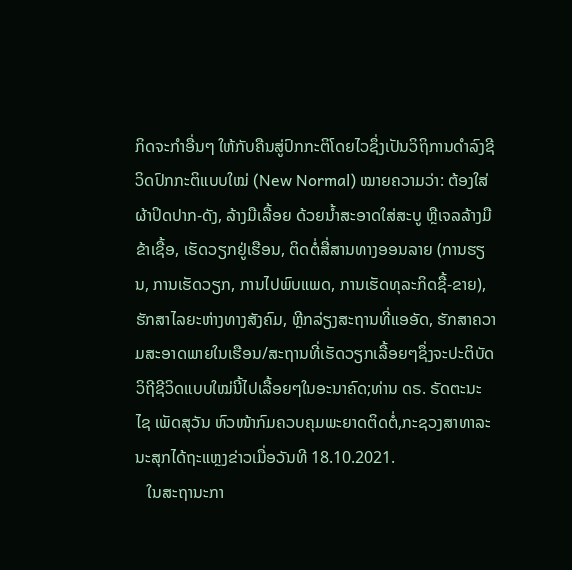ກິດຈະກຳອື່ນໆ ໃຫ້ກັບຄືນສູ່ປົກກະຕິໂດຍໄວຊຶ່ງເປັນວິຖິການດຳລົງຊີວິດປົກກະຕິແບບໃໝ່ (New Normal) ໝາຍຄວາມວ່າ: ຕ້ອງໃສ່ຜ້າປິດປາກ-ດັງ, ລ້າງມືເລື້ອຍ ດ້ວຍນໍ້າສະອາດໃສ່ສະບູ ຫຼືເຈລລ້າງມືຂ້າເຊື້ອ, ເຮັດວຽກຢູ່ເຮືອນ, ຕິດຕໍ່ສື່ສານທາງອອນລາຍ (ການຮຽນ, ການເຮັດວຽກ, ການໄປພົບແພດ, ການເຮັດທຸລະກິດຊື້-ຂາຍ), ຮັກສາໄລຍະຫ່າງທາງສັງຄົມ, ຫຼີກລ່ຽງສະຖານທີ່ແອອັດ, ຮັກສາຄວາມສະອາດພາຍໃນເຮືອນ/ສະຖານທີ່ເຮັດວຽກເລື້ອຍໆຊຶ່ງຈະປະຕິບັດວິຖີຊີວິດແບບໃໝ່ນີ້ໄປເລື້ອຍໆໃນອະນາຄົດ;ທ່ານ ດຣ. ຣັດຕະນະໄຊ ເພັດສຸວັນ ຫົວໜ້າກົມຄວບຄຸມພະຍາດຕິດຕໍ່,ກະຊວງສາທາລະນະສຸກໄດ້ຖະແຫຼງຂ່າວເມື່ອວັນທີ 18.10.2021.
   ໃນສະຖານະກາ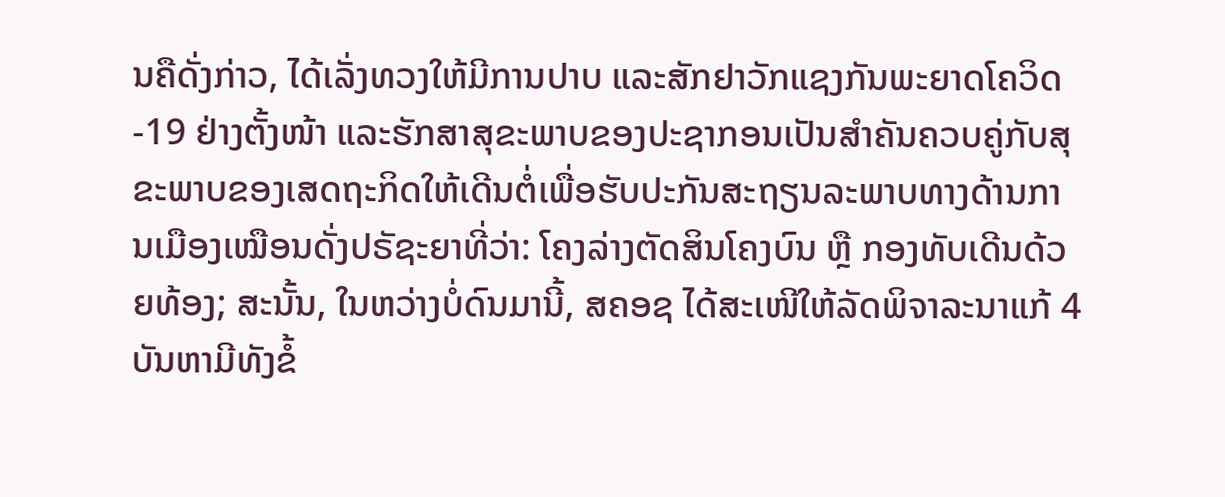ນຄືດັ່ງກ່າວ, ໄດ້ເລັ່ງທວງໃຫ້ມີການປາບ ແລະສັກຢາວັກແຊງກັນພະຍາດໂຄວິດ-19 ຢ່າງຕັ້ງໜ້າ ແລະຮັກສາສຸຂະພາບຂອງປະຊາກອນເປັນສໍາຄັນຄວບຄູ່ກັບສຸຂະພາບຂອງເສດຖະກິດໃຫ້ເດີນຕໍ່ເພື່ອຮັບປະກັນສະຖຽນລະພາບທາງດ້ານການເມືອງເໝືອນດັ່ງປຣັຊະຍາທີ່ວ່າ: ໂຄງລ່າງຕັດສິນໂຄງບົນ ຫຼື ກອງທັບເດີນດ້ວຍທ້ອງ; ສະນັ້ນ, ໃນຫວ່າງບໍ່ດົນມານີ້, ສຄອຊ ໄດ້ສະເໜີໃຫ້ລັດພິຈາລະນາແກ້ 4 ບັນຫາມີທັງຂໍ້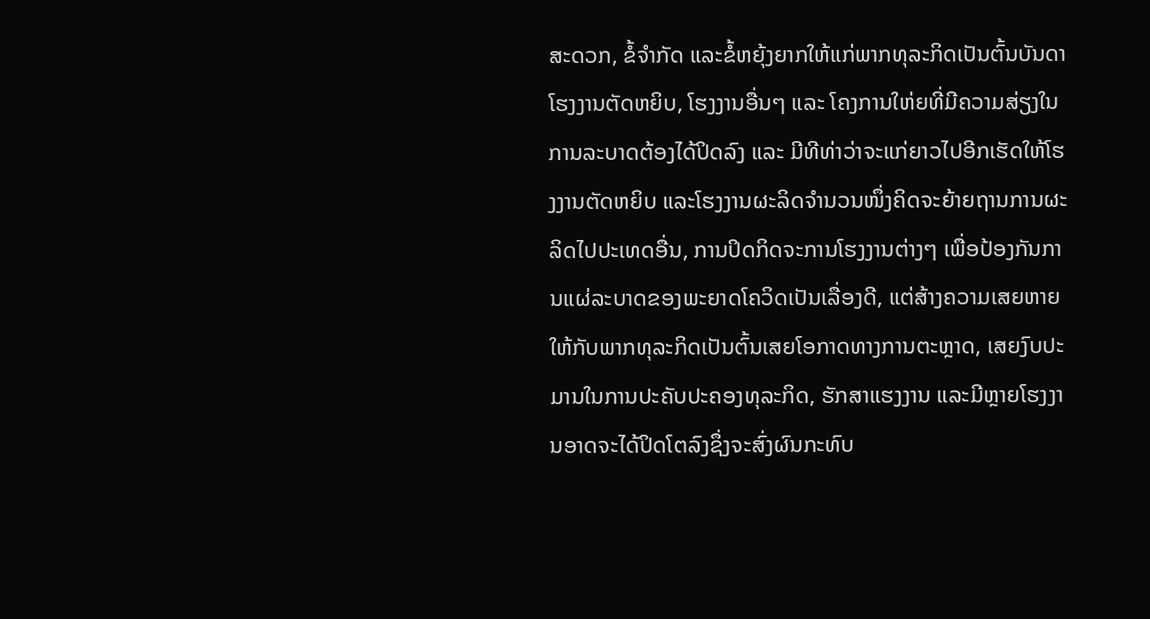ສະດວກ, ຂໍ້ຈຳກັດ ແລະຂໍ້ຫຍຸ້ງຍາກໃຫ້ແກ່ພາກທຸລະກິດເປັນຕົ້ນບັນດາໂຮງງານຕັດຫຍິບ, ໂຮງງານອື່ນໆ ແລະ ໂຄງການໃຫ່ຍທີ່ມີຄວາມສ່ຽງໃນການລະບາດຕ້ອງໄດ້ປິດລົງ ແລະ ມີທີທ່າວ່າຈະແກ່ຍາວໄປອີກເຮັດໃຫ້ໂຮງງານຕັດຫຍິບ ແລະໂຮງງານຜະລິດຈຳນວນໜຶ່ງຄິດຈະຍ້າຍຖານການຜະລິດໄປປະເທດອື່ນ, ການປິດກິດຈະການໂຮງງານຕ່າງໆ ເພື່ອປ້ອງກັນການແຜ່ລະບາດຂອງພະຍາດໂຄວິດເປັນເລື່ອງດີ, ແຕ່ສ້າງຄວາມເສຍຫາຍໃຫ້ກັບພາກທຸລະກິດເປັນຕົ້ນເສຍໂອກາດທາງການຕະຫຼາດ, ເສຍງົບປະມານໃນການປະຄັບປະຄອງທຸລະກິດ, ຮັກສາແຮງງານ ແລະມີຫຼາຍໂຮງງານອາດຈະໄດ້ປິດໂຕລົງຊຶ່ງຈະສົ່ງຜົນກະທົບ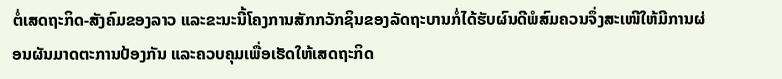ຕໍ່ເສດຖະກິດ-ສັງຄົມຂອງລາວ ແລະຂະນະນີ້ໂຄງການສັກກວັກຊິນຂອງລັດຖະບານກໍ່ໄດ້ຮັບຜົນດີພໍສົມຄວນຈຶ່ງສະເໜີໃຫ້ມີການຜ່ອນຜັນມາດຕະການປ້ອງກັນ ແລະຄວບຄຸມເພື່ອເຮັດໃຫ້ເສດຖະກິດ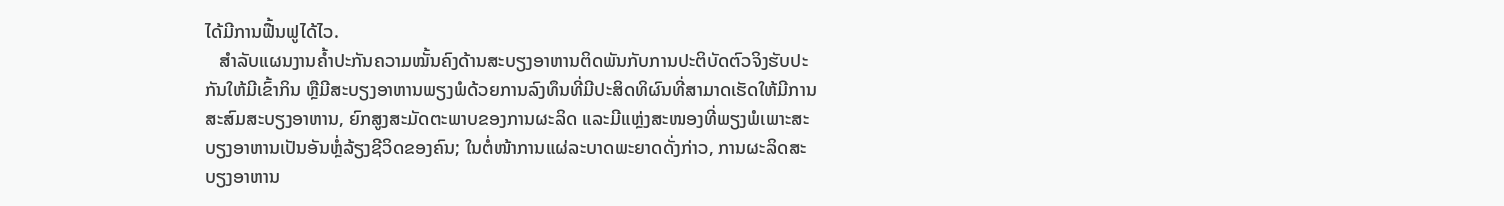ໄດ້ມີການຟື້ນຟູໄດ້ໄວ.
   ສຳລັບແຜນງານຄໍ້າປະກັນຄວາມໝັ້ນຄົງດ້ານສະບຽງອາຫານຕິດພັນກັບການປະຕິບັດຕົວຈິງຮັບປະກັນໃຫ້ມີເຂົ້າກິນ ຫຼືມີສະບຽງອາຫານພຽງພໍດ້ວຍການລົງທຶນທີ່ມີປະສິດທິຜົນທີ່ສາມາດເຮັດໃຫ້ມີການສະສົມສະບຽງອາຫານ, ຍົກສູງສະມັດຕະພາບຂອງການຜະລິດ ແລະມີແຫຼ່ງສະໜອງທີ່ພຽງພໍເພາະສະບຽງອາຫານເປັນອັນຫຼໍ່ລ້ຽງຊີວິດຂອງຄົນ; ໃນຕໍ່ໜ້າການແຜ່ລະບາດພະຍາດດັ່ງກ່າວ, ການຜະລິດສະບຽງອາຫານ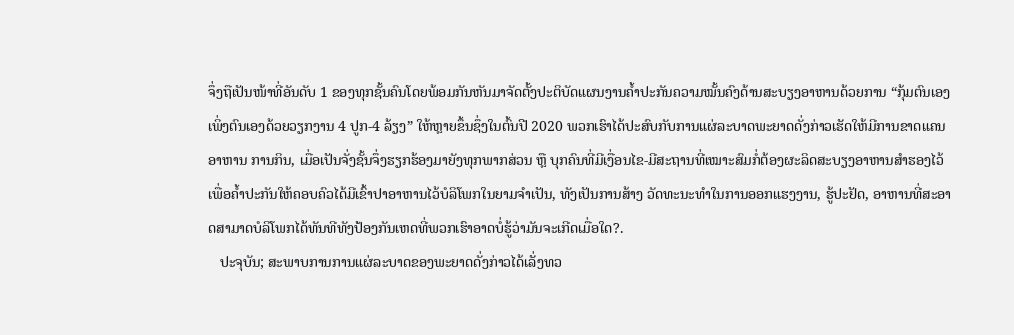ຈຶ່ງຖືເປັນໜ້າທີ່ອັນດັບ 1 ຂອງທຸກຊັ້ນຄົນໂດຍພ້ອມກັນຫັນມາຈັດຕັ້ງປະຕິບັດແຜນງານຄໍ້າປະກັນຄວາມໝັ້ນຄົງດ້ານສະບຽງອາຫານດ້ວຍການ “ກຸ້ມຕົນເອງເພິ່ງຕົນເອງດ້ວຍວຽກງານ 4 ປູກ-4 ລ້ຽງ” ໃຫ້ຫຼາຍຂຶ້ນຊຶ່ງໃນຕົ້ນປີ 2020 ພວກເຮົາໄດ້ປະສົບກັບການແຜ່ລະບາດພະຍາດດັ່ງກ່າວເຮັດໃຫ້ມີການຂາດແຄນອາຫານ ການກິນ, ເມື່ອເປັນຈັ່ງຊັ້ນຈຶ່ງຮຽກຮ້ອງມາຍັງທຸກພາກສ່ວນ ຫຼື ບຸກຄົນທີ່ມີເງື່ອນໄຂ-ມີສະຖານທີ່ເໝາະສົມກໍ່ຕ້ອງຜະລິດສະບຽງອາຫານສໍາຮອງໄວ້ເພື່ອຄໍ້າປະກັນໃຫ້ຄອບຄົວໄດ້ມີເຂົ້າປາອາຫານໄວ້ບໍລິໂພກໃນຍາມຈໍາເປັນ, ທັງເປັນການສ້າງ ວັດທະນະທໍາໃນການອອກແຮງງານ, ຮູ້ປະຢັດ, ອາຫານທີ່ສະອາດສາມາດບໍລິໂພກໄດ້ທັນທີທັງປ້ອງກັນເຫດທີ່ພວກເຮົາອາດບໍ່ຮູ້ວ່າມັນຈະເກີດເມື່ອໃດ?.
   ປະຈຸບັນ; ສະພາບການການແຜ່ລະບາດຂອງພະຍາດດັ່ງກ່າວໄດ້ເລັ່ງທວ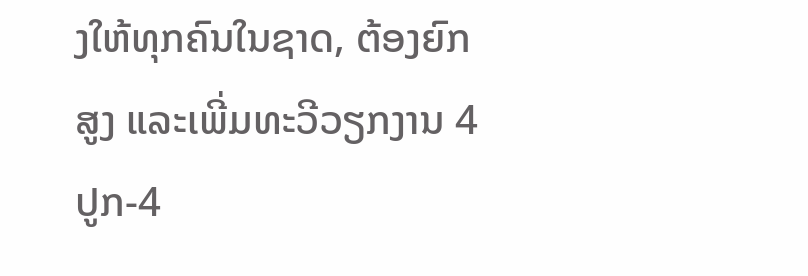ງໃຫ້ທຸກຄົນໃນຊາດ, ຕ້ອງຍົກສູງ ແລະເພີ່ມທະວີວຽກງານ 4 ປູກ-4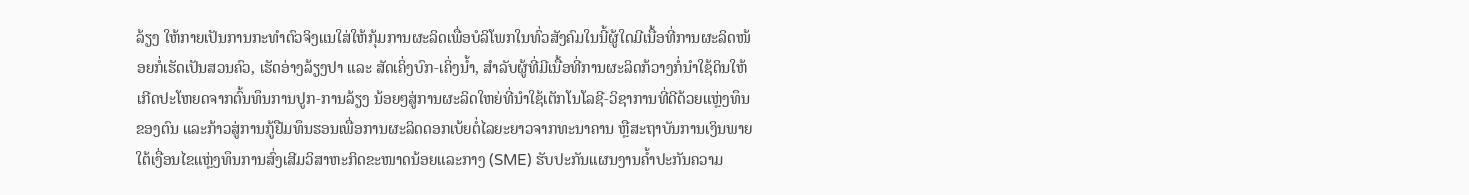ລ້ຽງ ໃຫ້ກາຍເປັນການກະທຳຕົວຈິງແນໃສ່ໃຫ້ກຸ້ມການຜະລິດເພື່ອບໍລິໂພກໃນທົ່ວສັງຄົມໃນນີ້ຜູ້ໃດມີເນື້ອທີ່ການຜະລິດໜ້ອຍກໍ່ເຮັດເປັນສວນຄົວ, ເຮັດອ່າງລ້ຽງປາ ແລະ ສັດເຄິ່ງບົກ-ເຄິ່ງນໍ້າ, ສຳລັບຜູ້ທີ່ມີເນື້ອທີ່ການຜະລິດກ້ວາງກໍ່ນຳໃຊ້ດິນໃຫ້ເກີດປະໂຫຍດຈາກຕົ້ນທຶນການປູກ-ການລ້ຽງ ນ້ອຍໆສູ່ການຜະລິດໃຫຍ່ທີ່ນໍາໃຊ້ເຕັກໂນໂລຊີ-ວິຊາການທີ່ດີດ້ວຍແຫຼ່ງທຶນຂອງຕົນ ແລະກ້າວສູ່ການກູ້ຢືມທຶນຮອນເພື່ອການຜະລິດດອກເບ້ຍຕໍ່ໄລຍະຍາວຈາກທະນາຄານ ຫຼືສະຖາບັນການເງິນພາຍໃຕ້ເງື່ອນໄຂແຫຼ່ງທຶນການສົ່ງເສີມວິສາຫະກິດຂະໜາດນ້ອຍແລະກາງ (SME) ຮັບປະກັນແຜນງານຄໍ້າປະກັນຄວາມ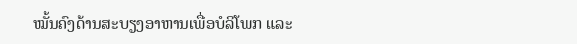ໝັ້ນຄົງດ້ານສະບຽງອາຫານເພື່ອບໍລິໂພກ ແລະ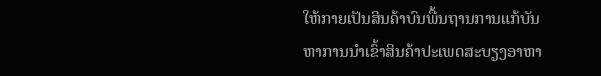ໃຫ້ກາຍເປັນສິນຄ້າບົນພື້ນຖານການແກ້ບັນຫາການນຳເຂົ້າສິນຄ້າປະເພດສະບຽງອາຫາ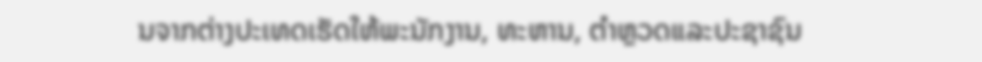ນຈາກຕ່າງປະເທດເຮັດໃຫ້ພະນັກງານ, ທະຫານ, ຕຳຫຼວດແລະປະຊາຊົນ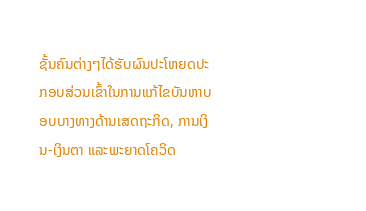ຊັ້ນຄົນຕ່າງໆໄດ້ຮັບຜົນປະໂຫຍດປະກອບສ່ວນເຂົ້າໃນການແກ້ໄຂບັນຫາບອບບາງທາງດ້ານເສດຖະກິດ, ການເງິນ-ເງິນຕາ ແລະພະຍາດໂຄວິດ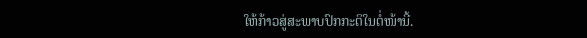ໃຫ້ກ້າວສູ່ສະພາບປົກກະຕິໃນຕໍ່ໜ້ານີ້.